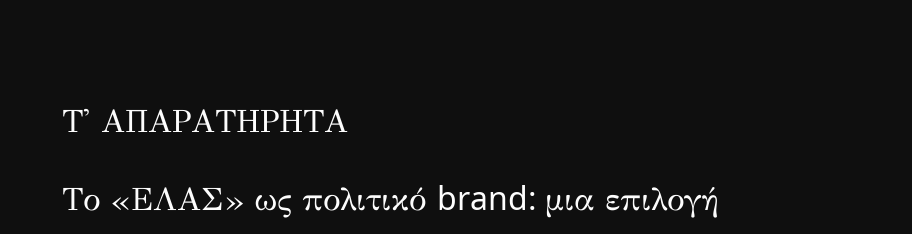Τ' ΑΠΑΡΑΤΗΡΗΤΑ

Το «ΕΛΑΣ» ως πολιτικό brand: μια επιλογή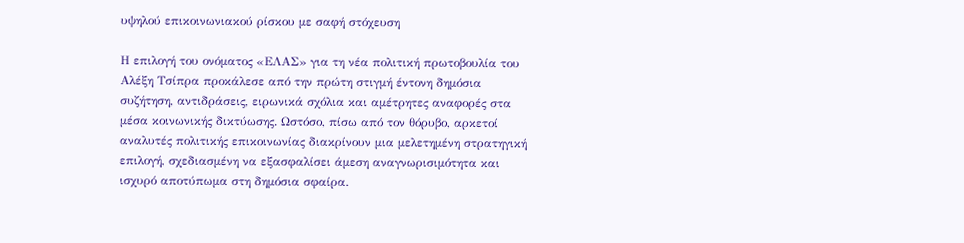υψηλού επικοινωνιακού ρίσκου με σαφή στόχευση

Η επιλογή του ονόματος «ΕΛΑΣ» για τη νέα πολιτική πρωτοβουλία του Αλέξη Τσίπρα προκάλεσε από την πρώτη στιγμή έντονη δημόσια συζήτηση, αντιδράσεις, ειρωνικά σχόλια και αμέτρητες αναφορές στα μέσα κοινωνικής δικτύωσης. Ωστόσο, πίσω από τον θόρυβο, αρκετοί αναλυτές πολιτικής επικοινωνίας διακρίνουν μια μελετημένη στρατηγική επιλογή, σχεδιασμένη να εξασφαλίσει άμεση αναγνωρισιμότητα και ισχυρό αποτύπωμα στη δημόσια σφαίρα.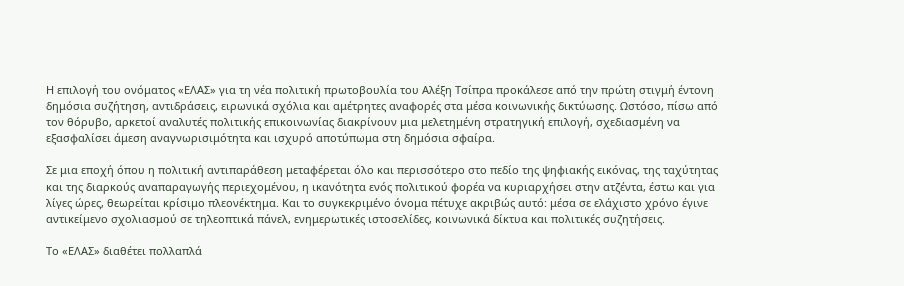Η επιλογή του ονόματος «ΕΛΑΣ» για τη νέα πολιτική πρωτοβουλία του Αλέξη Τσίπρα προκάλεσε από την πρώτη στιγμή έντονη δημόσια συζήτηση, αντιδράσεις, ειρωνικά σχόλια και αμέτρητες αναφορές στα μέσα κοινωνικής δικτύωσης. Ωστόσο, πίσω από τον θόρυβο, αρκετοί αναλυτές πολιτικής επικοινωνίας διακρίνουν μια μελετημένη στρατηγική επιλογή, σχεδιασμένη να εξασφαλίσει άμεση αναγνωρισιμότητα και ισχυρό αποτύπωμα στη δημόσια σφαίρα.

Σε μια εποχή όπου η πολιτική αντιπαράθεση μεταφέρεται όλο και περισσότερο στο πεδίο της ψηφιακής εικόνας, της ταχύτητας και της διαρκούς αναπαραγωγής περιεχομένου, η ικανότητα ενός πολιτικού φορέα να κυριαρχήσει στην ατζέντα, έστω και για λίγες ώρες, θεωρείται κρίσιμο πλεονέκτημα. Και το συγκεκριμένο όνομα πέτυχε ακριβώς αυτό: μέσα σε ελάχιστο χρόνο έγινε αντικείμενο σχολιασμού σε τηλεοπτικά πάνελ, ενημερωτικές ιστοσελίδες, κοινωνικά δίκτυα και πολιτικές συζητήσεις.

Το «ΕΛΑΣ» διαθέτει πολλαπλά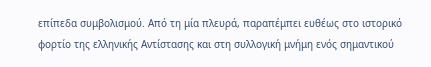επίπεδα συμβολισμού. Από τη μία πλευρά, παραπέμπει ευθέως στο ιστορικό φορτίο της ελληνικής Αντίστασης και στη συλλογική μνήμη ενός σημαντικού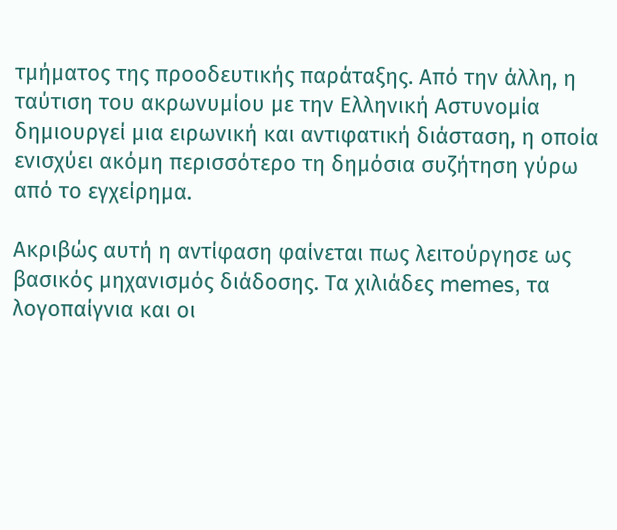τμήματος της προοδευτικής παράταξης. Από την άλλη, η ταύτιση του ακρωνυμίου με την Ελληνική Αστυνομία δημιουργεί μια ειρωνική και αντιφατική διάσταση, η οποία ενισχύει ακόμη περισσότερο τη δημόσια συζήτηση γύρω από το εγχείρημα.

Ακριβώς αυτή η αντίφαση φαίνεται πως λειτούργησε ως βασικός μηχανισμός διάδοσης. Τα χιλιάδες memes, τα λογοπαίγνια και οι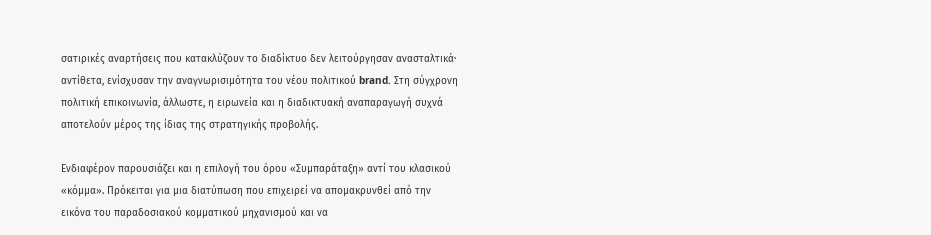σατιρικές αναρτήσεις που κατακλύζουν το διαδίκτυο δεν λειτούργησαν ανασταλτικά· αντίθετα, ενίσχυσαν την αναγνωρισιμότητα του νέου πολιτικού brand. Στη σύγχρονη πολιτική επικοινωνία, άλλωστε, η ειρωνεία και η διαδικτυακή αναπαραγωγή συχνά αποτελούν μέρος της ίδιας της στρατηγικής προβολής.

Ενδιαφέρον παρουσιάζει και η επιλογή του όρου «Συμπαράταξη» αντί του κλασικού «κόμμα». Πρόκειται για μια διατύπωση που επιχειρεί να απομακρυνθεί από την εικόνα του παραδοσιακού κομματικού μηχανισμού και να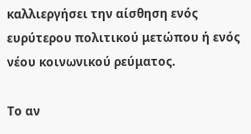καλλιεργήσει την αίσθηση ενός ευρύτερου πολιτικού μετώπου ή ενός νέου κοινωνικού ρεύματος.

Το αν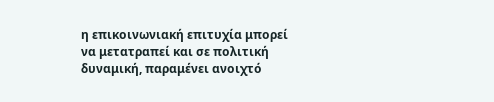η επικοινωνιακή επιτυχία μπορεί να μετατραπεί και σε πολιτική δυναμική, παραμένει ανοιχτό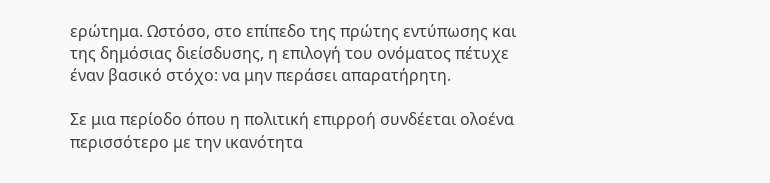ερώτημα. Ωστόσο, στο επίπεδο της πρώτης εντύπωσης και της δημόσιας διείσδυσης, η επιλογή του ονόματος πέτυχε έναν βασικό στόχο: να μην περάσει απαρατήρητη.

Σε μια περίοδο όπου η πολιτική επιρροή συνδέεται ολοένα περισσότερο με την ικανότητα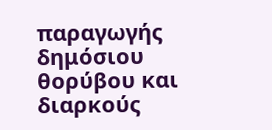παραγωγής δημόσιου θορύβου και διαρκούς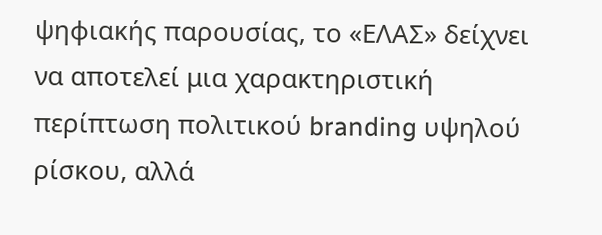ψηφιακής παρουσίας, το «ΕΛΑΣ» δείχνει να αποτελεί μια χαρακτηριστική περίπτωση πολιτικού branding υψηλού ρίσκου, αλλά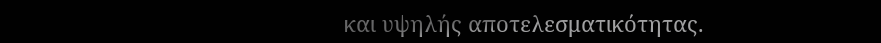και υψηλής αποτελεσματικότητας.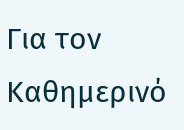Για τον Καθημερινό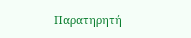Παρατηρητή